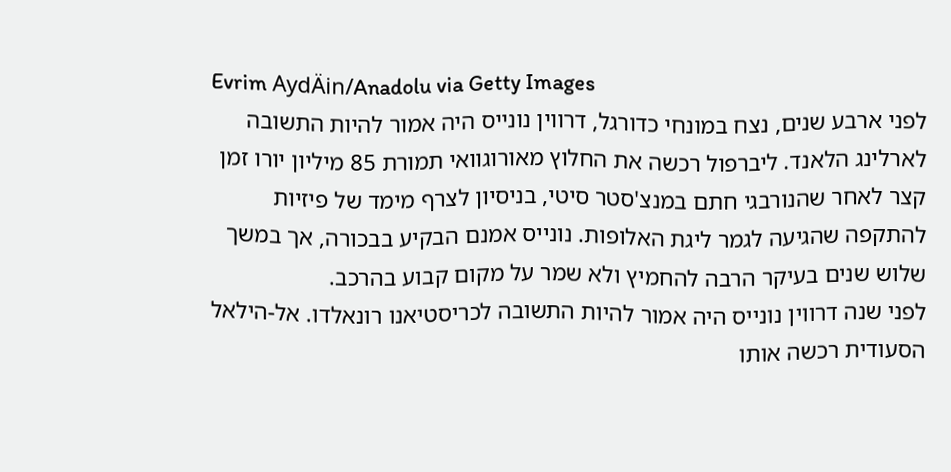Evrim AydÄin/Anadolu via Getty Images
לפני ארבע שנים, נצח במונחי כדורגל, דרווין נונייס היה אמור להיות התשובה לארלינג הלאנד. ליברפול רכשה את החלוץ מאורוגוואי תמורת 85 מיליון יורו זמן קצר לאחר שהנורבגי חתם במנצ'סטר סיטי, בניסיון לצרף מימד של פיזיות להתקפה שהגיעה לגמר ליגת האלופות. נונייס אמנם הבקיע בבכורה, אך במשך שלוש שנים בעיקר הרבה להחמיץ ולא שמר על מקום קבוע בהרכב.
לפני שנה דרווין נונייס היה אמור להיות התשובה לכריסטיאנו רונאלדו. אל-הילאל הסעודית רכשה אותו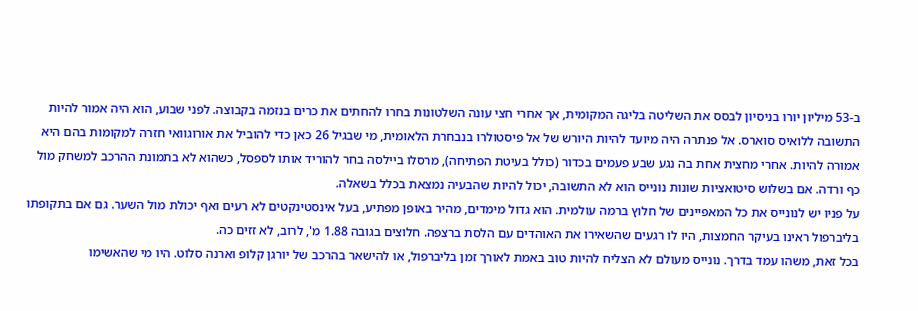ב-53 מיליון יורו בניסיון לבסס את השליטה בליגה המקומית, אך אחרי חצי עונה השלטונות בחרו להחתים את כרים בנזמה בקבוצה. לפני שבוע, הוא היה אמור להיות התשובה ללואיס סוארס. אל פנתרה היה מיועד להיות היורש של אל פיסטולרו בנבחרת הלאומית, מי שבגיל 26 כאן כדי להוביל את אורוגוואי חזרה למקומות בהם היא אמורה להיות. אחרי מחצית אחת בה נגע שבע פעמים בכדור (כולל בעיטת הפתיחה), מרסלו ביילסה בחר להוריד אותו לספסל, כשהוא לא בתמונת ההרכב למשחק מול כף ורדה. אם בשלוש סיטואציות שונות נונייס הוא לא התשובה, יכול להיות שהבעיה נמצאת בכלל בשאלה.
על פניו יש לנונייס את כל המאפיינים של חלוץ ברמה עולמית. הוא גדול מימדים, מהיר באופן מפתיע, בעל אינסטינקטים לא רעים ואף יכולת מול השער. גם אם בתקופתו בליברפול ראינו בעיקר החמצות, היו לו רגעים שהשאירו את האוהדים עם הלסת ברצפה. חלוצים בגובה 1.88 מ', לרוב, לא זזים כה.
בכל זאת, משהו עמד בדרך. נונייס מעולם לא הצליח להיות טוב באמת לאורך זמן בליברפול, או להישאר בהרכב של יורגן קלופ וארנה סלוט. היו מי שהאשימו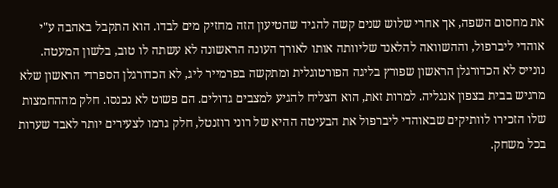את מחסום השפה, אך אחרי שלוש שנים קשה להגיד שהטיעון הזה מחזיק מים לבדו. הוא התקבל באהבה ע"י אוהדי ליברפול, וההשוואה להלאנד שליוותה אותו לאורך העונה הראשונה לא עשתה לו טוב, בלשון המעטה.
נונייס לא הכדורגלן הראשון שפורץ בליגה הפורטוגלית ומתקשה בפרמייר ליג, לא הכדורגלן הספרדי הראשון שלא מרגיש בבית בצפון אנגליה. למרות זאת, הוא הצליח להגיע למצבים גדולים. הם פשוט לא נכנסו. חלק מההחמצות שלו הזכירו לוותיקים שבאוהדי ליברפול את הבעיטה ההיא של רוני רוזנטל, חלק גרמו לצעירים יותר לאבד שערות בכל משחק.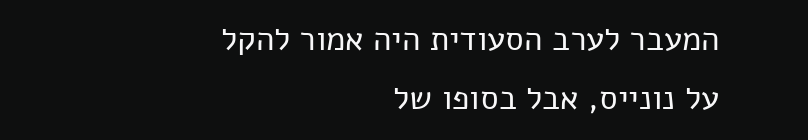המעבר לערב הסעודית היה אמור להקל על נונייס, אבל בסופו של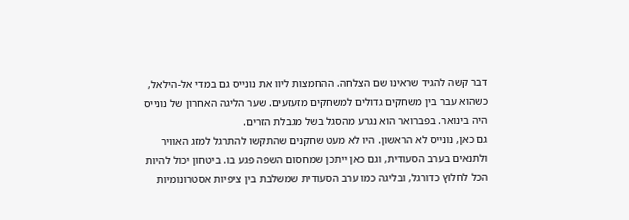דבר קשה להגיד שראינו שם הצלחה. ההחמצות ליוו את נונייס גם במדי אל-הילאל, כשהוא עבר בין משחקים גדולים למשחקים מזעזעים. שער הליגה האחרון של נונייס היה בינואר. בפברואר הוא נגרע מהסגל בשל מגבלת הזרים.
גם כאן, נונייס לא הראשון. היו לא מעט שחקנים שהתקשו להתרגל למזג האוויר ולתנאים בערב הסעודית, וגם כאן ייתכן שמחסום השפה פגע בו. ביטחון יכול להיות הכל לחלוץ כדורגל, ובליגה כמו ערב הסעודית שמשלבת בין ציפיות אסטרונומיות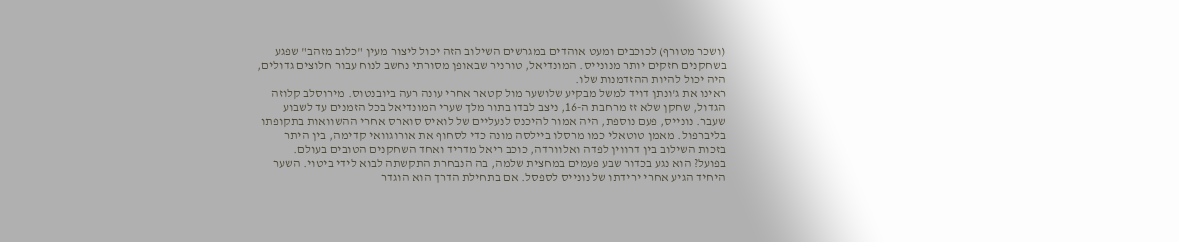(ושכר מטורף) לכוכבים ומעט אוהדים במגרשים השילוב הזה יכול ליצור מעין "כלוב מזהב" שפגע בשחקנים חזקים יותר מנונייס. המונדיאל, טורניר שבאופן מסורתי נחשב לנוח עבור חלוצים גדולים, היה יכול להיות ההזדמנות שלו.
ראינו את ג'ונתן דויד למשל מבקיע שלושער מול קטאר אחרי עונה רעה ביובנטוס. מירוסלב קלוזה הגדול, שחקן שלא זז מרחבת ה-16, ניצב לבדו בתור מלך שערי המונדיאל בכל הזמנים עד לשבוע שעבר. נונייס, פעם נוספת, היה אמור להיכנס לנעליים של לואיס סוארס אחרי ההשוואות בתקופתו בליברפול. מאמן טוטאלי כמו מרסלו ביילסה מונה כדי לסחוף את אורוגוואי קדימה, בין היתר בזכות השילוב בין דרווין לפדה ואלוורדה, כוכב ריאל מדריד ואחד השחקנים הטובים בעולם.
בפועל? הוא נגע בכדור שבע פעמים במחצית שלמה, בה הנבחרת התקשתה לבוא לידי ביטוי. השער היחיד הגיע אחרי ירידתו של נונייס לספסל. אם בתחילת הדרך הוא הוגדר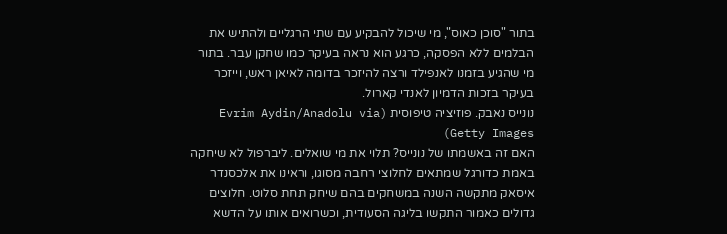בתור "סוכן כאוס", מי שיכול להבקיע עם שתי הרגליים ולהתיש את הבלמים ללא הפסקה, כרגע הוא נראה בעיקר כמו שחקן עבר. בתור מי שהגיע בזמנו לאנפילד ורצה להיזכר בדומה לאיאן ראש, וייזכר בעיקר בזכות הדמיון לאנדי קארול.
נונייס נאבק. פוזיציה טיפוסית (Evrim Aydin/Anadolu via Getty Images)
האם זה באשמתו של נונייס? תלוי את מי שואלים. ליברפול לא שיחקה באמת כדורגל שמתאים לחלוצי רחבה מסוגו, וראינו את אלכסנדר איסאק מתקשה השנה במשחקים בהם שיחק תחת סלוט. חלוצים גדולים כאמור התקשו בליגה הסעודית, וכשרואים אותו על הדשא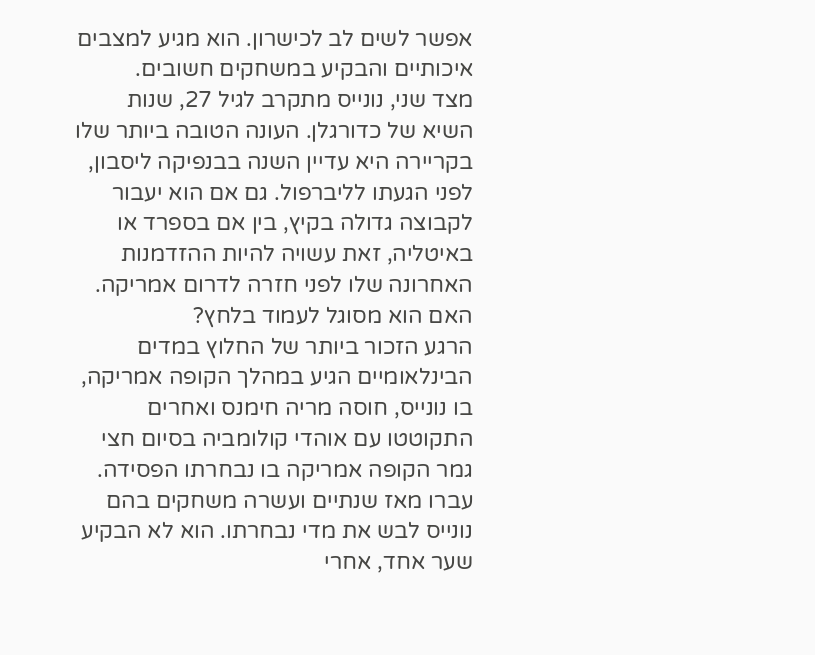אפשר לשים לב לכישרון. הוא מגיע למצבים איכותיים והבקיע במשחקים חשובים.
מצד שני, נונייס מתקרב לגיל 27, שנות השיא של כדורגלן. העונה הטובה ביותר שלו בקריירה היא עדיין השנה בבנפיקה ליסבון, לפני הגעתו לליברפול. גם אם הוא יעבור לקבוצה גדולה בקיץ, בין אם בספרד או באיטליה, זאת עשויה להיות ההזדמנות האחרונה שלו לפני חזרה לדרום אמריקה. האם הוא מסוגל לעמוד בלחץ?
הרגע הזכור ביותר של החלוץ במדים הבינלאומיים הגיע במהלך הקופה אמריקה, בו נונייס, חוסה מריה חימנס ואחרים התקוטטו עם אוהדי קולומביה בסיום חצי גמר הקופה אמריקה בו נבחרתו הפסידה. עברו מאז שנתיים ועשרה משחקים בהם נונייס לבש את מדי נבחרתו. הוא לא הבקיע שער אחד, אחרי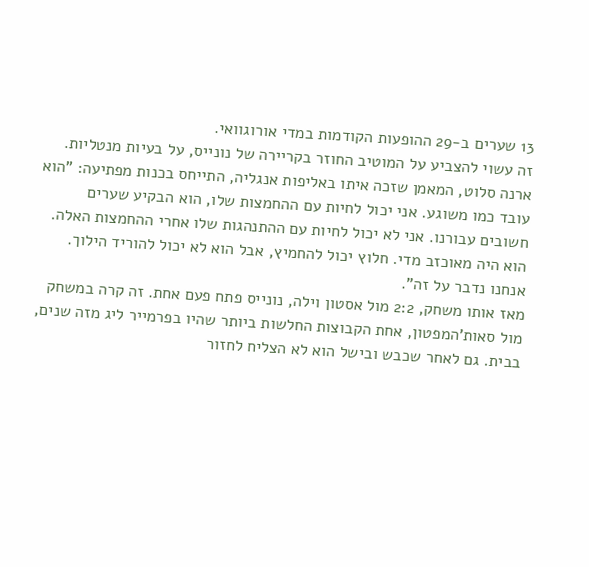13 שערים ב-29 ההופעות הקודמות במדי אורוגוואי.
זה עשוי להצביע על המוטיב החוזר בקריירה של נונייס, על בעיות מנטליות. ארנה סלוט, המאמן שזכה איתו באליפות אנגליה, התייחס בכנות מפתיעה: "הוא עובד כמו משוגע. אני יכול לחיות עם ההחמצות שלו, הוא הבקיע שערים חשובים עבורנו. אני לא יכול לחיות עם ההתנהגות שלו אחרי ההחמצות האלה. הוא היה מאוכזב מדי. חלוץ יכול להחמיץ, אבל הוא לא יכול להוריד הילוך. אנחנו נדבר על זה".
מאז אותו משחק, 2:2 מול אסטון וילה, נונייס פתח פעם אחת. זה קרה במשחק מול סאות'המפטון, אחת הקבוצות החלשות ביותר שהיו בפרמייר ליג מזה שנים, בבית. גם לאחר שכבש ובישל הוא לא הצליח לחזור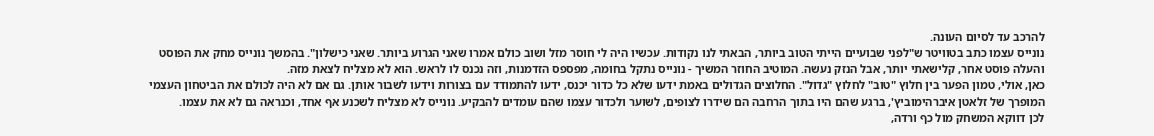להרכב עד לסיום העונה.
נונייס עצמו כתב בטוויטר ש"לפני שבועיים הייתי הטוב ביותר, הבאתי לנו נקודות. עכשיו היה לי חוסר מזל ושוב כולם אמרו שאני הגרוע ביותר. שאני כישלון". בהמשך נונייס מחק את הפוסט והעלה פוסט אחר, קלישאתי יותר, אבל הנזק נעשה. המוטיב החוזר המשיך - נונייס נתקל בחומה, מפספס הזדמנות, וזה נכנס לו לראש. הוא לא מצליח לצאת מזה.
כאן, אולי, טמון הפער בין חלוץ "טוב" לחלוץ "גדול". החלוצים הגדולים באמת ידעו שלא כל כדור יכנס, ידעו להתמודד עם בצורות וידעו לשבור אותן. גם אם לא היה לכולם את הביטחון העצמי המופרך של זלאטן איברהימוביץ', ברגע שהם היו בתוך הרחבה הם שידרו לצופים, לשוער ולכדור עצמו שהם עומדים להבקיע. נונייס לא מצליח לשכנע אף אחד, וכנראה גם לא את עצמו.
לכן דווקא המשחק מול כף ורדה,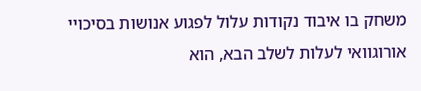משחק בו איבוד נקודות עלול לפגוע אנושות בסיכויי אורוגוואי לעלות לשלב הבא, הוא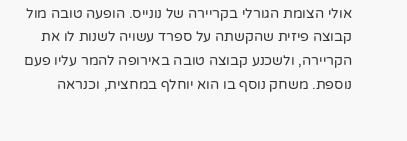אולי הצומת הגורלי בקריירה של נונייס. הופעה טובה מול קבוצה פיזית שהקשתה על ספרד עשויה לשנות לו את הקריירה, ולשכנע קבוצה טובה באירופה להמר עליו פעם נוספת. משחק נוסף בו הוא יוחלף במחצית, וכנראה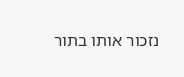נזכור אותו בתור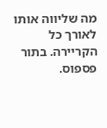מה שליווה אותו לאורך כל הקריירה. בתור פספוס.